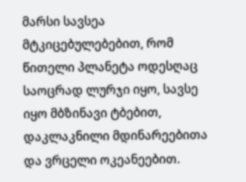მარსი სავსეა მტკიცებულებებით, რომ წითელი პლანეტა ოდესღაც საოცრად ლურჯი იყო, სავსე იყო მბზინავი ტბებით, დაკლაკნილი მდინარეებითა და ვრცელი ოკეანეებით.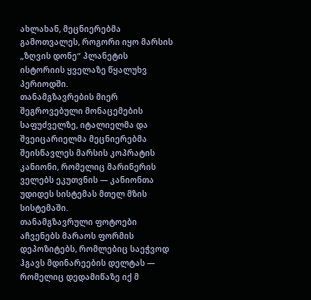ახლახან, მეცნიერებმა გამოთვალეს, როგორი იყო მარსის „ზღვის დონე“ პლანეტის ისტორიის ყველაზე წყალუხვ პერიოდში.
თანამგზავრების მიერ შეგროვებული მონაცემების საფუძველზე, იტალიელმა და შვეიცარიელმა მეცნიერებმა შეისწავლეს მარსის კოპრატის კანიონი, რომელიც მარინერის ველებს ეკუთვნის — კანიონთა უდიდეს სისტემას მთელ მზის სისტემაში.
თანამგზავრული ფოტოები აჩვენებს მარაოს ფორმის დეპოზიტებს, რომლებიც საეჭვოდ ჰგავს მდინარეების დელტას — რომელიც დედამიწაზე იქ მ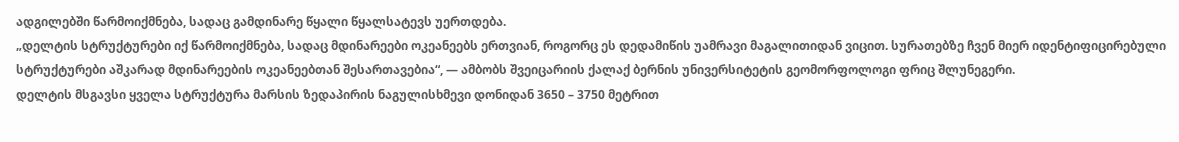ადგილებში წარმოიქმნება, სადაც გამდინარე წყალი წყალსატევს უერთდება.
„დელტის სტრუქტურები იქ წარმოიქმნება, სადაც მდინარეები ოკეანეებს ერთვიან, როგორც ეს დედამიწის უამრავი მაგალითიდან ვიცით. სურათებზე ჩვენ მიერ იდენტიფიცირებული სტრუქტურები აშკარად მდინარეების ოკეანეებთან შესართავებია“, — ამბობს შვეიცარიის ქალაქ ბერნის უნივერსიტეტის გეომორფოლოგი ფრიც შლუნეგერი.
დელტის მსგავსი ყველა სტრუქტურა მარსის ზედაპირის ნაგულისხმევი დონიდან 3650 – 3750 მეტრით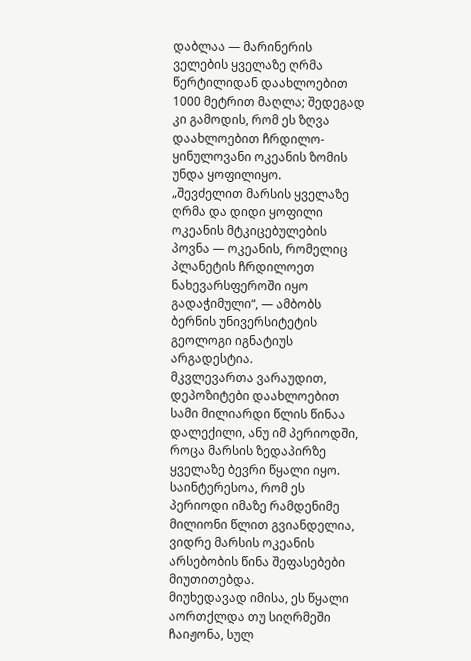დაბლაა — მარინერის ველების ყველაზე ღრმა წერტილიდან დაახლოებით 1000 მეტრით მაღლა; შედეგად კი გამოდის, რომ ეს ზღვა დაახლოებით ჩრდილო-ყინულოვანი ოკეანის ზომის უნდა ყოფილიყო.
„შევძელით მარსის ყველაზე ღრმა და დიდი ყოფილი ოკეანის მტკიცებულების პოვნა — ოკეანის, რომელიც პლანეტის ჩრდილოეთ ნახევარსფეროში იყო გადაჭიმული“, — ამბობს ბერნის უნივერსიტეტის გეოლოგი იგნატიუს არგადესტია.
მკვლევართა ვარაუდით, დეპოზიტები დაახლოებით სამი მილიარდი წლის წინაა დალექილი, ანუ იმ პერიოდში, როცა მარსის ზედაპირზე ყველაზე ბევრი წყალი იყო. საინტერესოა, რომ ეს პერიოდი იმაზე რამდენიმე მილიონი წლით გვიანდელია, ვიდრე მარსის ოკეანის არსებობის წინა შეფასებები მიუთითებდა.
მიუხედავად იმისა, ეს წყალი აორთქლდა თუ სიღრმეში ჩაიჟონა, სულ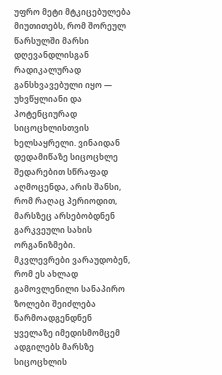უფრო მეტი მტკიცებულება მიუთითებს, რომ შორეულ წარსულში მარსი დღევანდლისგან რადიკალურად განსხვავებული იყო — უხვწყლიანი და პოტენციურად სიცოცხლისთვის ხელსაყრელი. ვინაიდან დედამიწაზე სიცოცხლე შედარებით სწრაფად აღმოცენდა, არის შანსი, რომ რაღაც პერიოდით, მარსზეც არსებობდნენ გარკვეული სახის ორგანიზმები.
მკვლევრები ვარაუდობენ, რომ ეს ახლად გამოვლენილი სანაპირო ზოლები შეიძლება წარმოადგენდნენ ყველაზე იმედისმომცემ ადგილებს მარსზე სიცოცხლის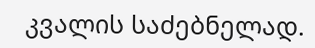კვალის საძებნელად.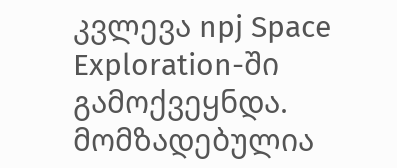კვლევა npj Space Exploration-ში გამოქვეყნდა.
მომზადებულია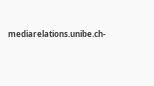mediarelations.unibe.ch-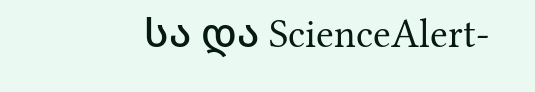სა და ScienceAlert-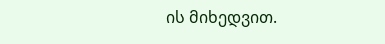ის მიხედვით.